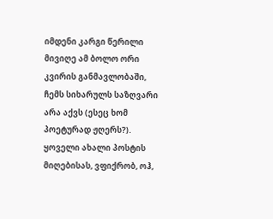იმდენი კარგი წერილი მივიღე ამ ბოლო ორი კვირის განმავლობაში, ჩემს სიხარულს საზღვარი არა აქვს (ესეც ხომ პოეტურად ჟღერს?). ყოველი ახალი პოსტის მიღებისას, ვფიქრობ, ოჰ,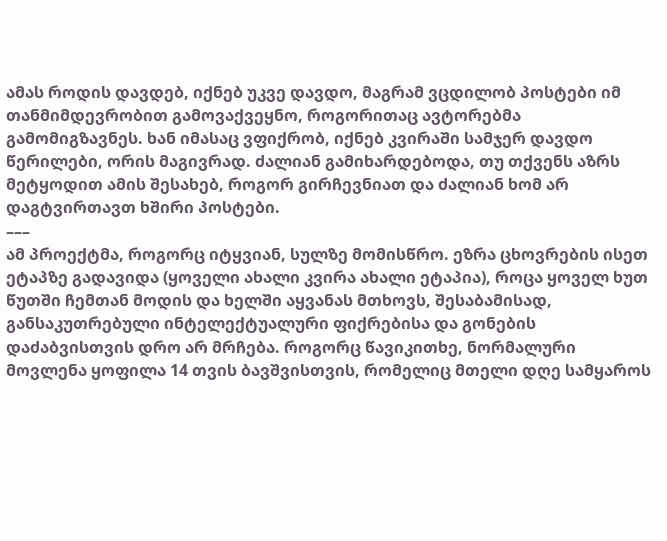ამას როდის დავდებ, იქნებ უკვე დავდო, მაგრამ ვცდილობ პოსტები იმ თანმიმდევრობით გამოვაქვეყნო, როგორითაც ავტორებმა გამომიგზავნეს. ხან იმასაც ვფიქრობ, იქნებ კვირაში სამჯერ დავდო წერილები, ორის მაგივრად. ძალიან გამიხარდებოდა, თუ თქვენს აზრს მეტყოდით ამის შესახებ, როგორ გირჩევნიათ და ძალიან ხომ არ დაგტვირთავთ ხშირი პოსტები.
–––
ამ პროექტმა, როგორც იტყვიან, სულზე მომისწრო. ეზრა ცხოვრების ისეთ ეტაპზე გადავიდა (ყოველი ახალი კვირა ახალი ეტაპია), როცა ყოველ ხუთ წუთში ჩემთან მოდის და ხელში აყვანას მთხოვს, შესაბამისად, განსაკუთრებული ინტელექტუალური ფიქრებისა და გონების დაძაბვისთვის დრო არ მრჩება. როგორც წავიკითხე, ნორმალური მოვლენა ყოფილა 14 თვის ბავშვისთვის, რომელიც მთელი დღე სამყაროს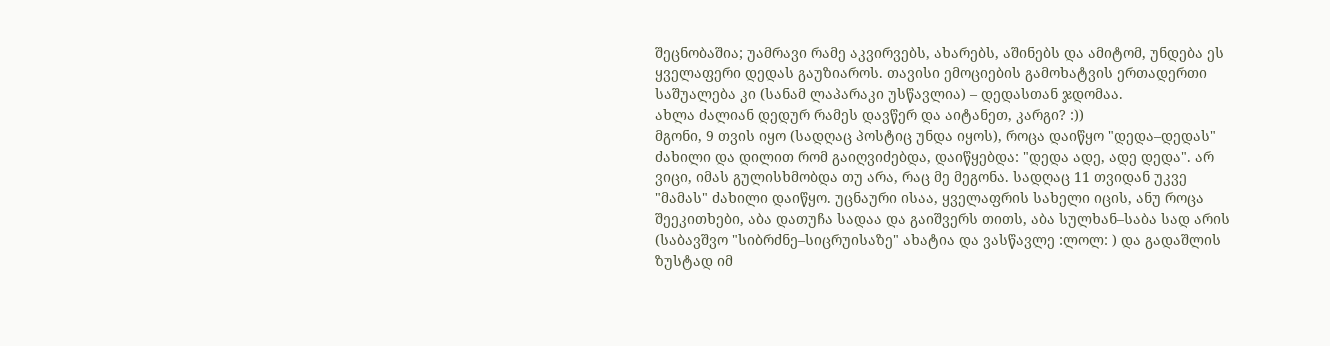შეცნობაშია; უამრავი რამე აკვირვებს, ახარებს, აშინებს და ამიტომ, უნდება ეს ყველაფერი დედას გაუზიაროს. თავისი ემოციების გამოხატვის ერთადერთი საშუალება კი (სანამ ლაპარაკი უსწავლია) – დედასთან ჯდომაა.
ახლა ძალიან დედურ რამეს დავწერ და აიტანეთ, კარგი? :))
მგონი, 9 თვის იყო (სადღაც პოსტიც უნდა იყოს), როცა დაიწყო "დედა–დედას" ძახილი და დილით რომ გაიღვიძებდა, დაიწყებდა: "დედა ადე, ადე დედა". არ ვიცი, იმას გულისხმობდა თუ არა, რაც მე მეგონა. სადღაც 11 თვიდან უკვე "მამას" ძახილი დაიწყო. უცნაური ისაა, ყველაფრის სახელი იცის, ანუ როცა შეეკითხები, აბა დათუჩა სადაა და გაიშვერს თითს, აბა სულხან–საბა სად არის (საბავშვო "სიბრძნე–სიცრუისაზე" ახატია და ვასწავლე :ლოლ: ) და გადაშლის ზუსტად იმ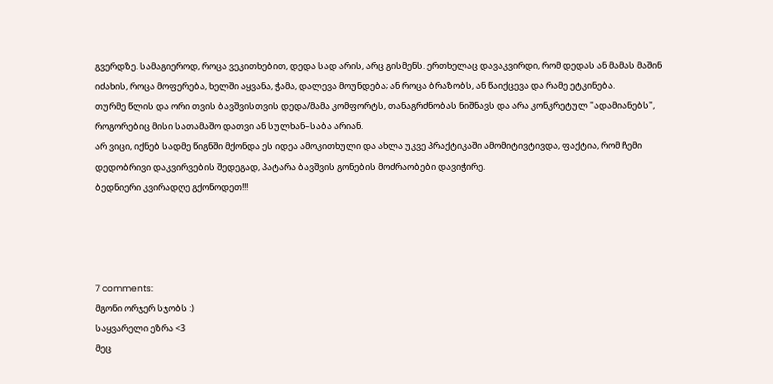გვერდზე. სამაგიეროდ, როცა ვეკითხებით, დედა სად არის, არც გისმენს. ერთხელაც დავაკვირდი, რომ დედას ან მამას მაშინ იძახის, როცა მოფერება, ხელში აყვანა, ჭამა, დალევა მოუნდება; ან როცა ბრაზობს, ან წაიქცევა და რამე ეტკინება.
თურმე წლის და ორი თვის ბავშვისთვის დედა/მამა კომფორტს, თანაგრძნობას ნიშნავს და არა კონკრეტულ "ადამიანებს", როგორებიც მისი სათამაშო დათვი ან სულხან–საბა არიან.
არ ვიცი, იქნებ სადმე წიგნში მქონდა ეს იდეა ამოკითხული და ახლა უკვე პრაქტიკაში ამომიტივტივდა, ფაქტია, რომ ჩემი დედობრივი დაკვირვების შედეგად, პატარა ბავშვის გონების მოძრაობები დავიჭირე.
ბედნიერი კვირადღე გქონოდეთ!!!




7 comments:
მგონი ორჯერ სჯობს :)
საყვარელი ეზრა <3
მეც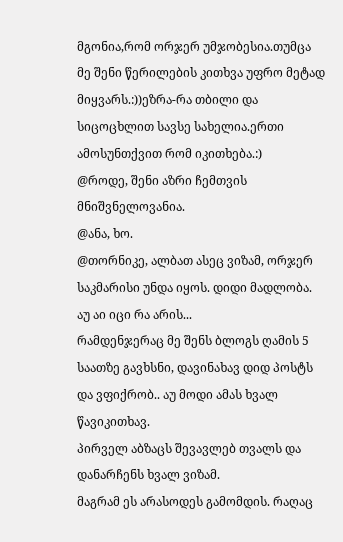მგონია,რომ ორჯერ უმჯობესია.თუმცა მე შენი წერილების კითხვა უფრო მეტად მიყვარს.:))ეზრა-რა თბილი და სიცოცხლით სავსე სახელია.ერთი ამოსუნთქვით რომ იკითხება.:)
@როდე, შენი აზრი ჩემთვის მნიშვნელოვანია.
@ანა, ხო.
@თორნიკე, ალბათ ასეც ვიზამ, ორჯერ საკმარისი უნდა იყოს. დიდი მადლობა.
აუ აი იცი რა არის...
რამდენჯერაც მე შენს ბლოგს ღამის 5 საათზე გავხსნი, დავინახავ დიდ პოსტს და ვფიქრობ.. აუ მოდი ამას ხვალ წავიკითხავ.
პირველ აბზაცს შევავლებ თვალს და დანარჩენს ხვალ ვიზამ.
მაგრამ ეს არასოდეს გამომდის. რაღაც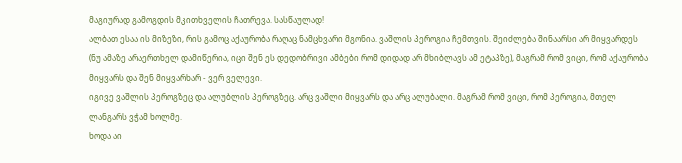მაგიურად გამოგდის მკითხველის ჩათრევა. სასწაულად!
ალბათ ესაა ის მიზეზი, რის გამოც აქაურობა რაღაც ნამცხვარი მგონია. ვაშლის პეროგია ჩემთვის. შეიძლება შინაარსი არ მიყვარდეს (ნუ ამაზე არაერთხელ დამიწერია, იცი შენ ეს დედობრივი ამბები რომ დიდად არ მხიბლავს ამ ეტაპზე), მაგრამ რომ ვიცი, რომ აქაურობა მიყვარს და შენ მიყვარხარ - ვერ ველევი.
იგივე ვაშლის პეროგზეც და ალუბლის პეროგზეც. არც ვაშლი მიყვარს და არც ალუბალი. მაგრამ რომ ვიცი, რომ პეროგია, მთელ ლანგარს ვჭამ ხოლმე.
ხოდა აი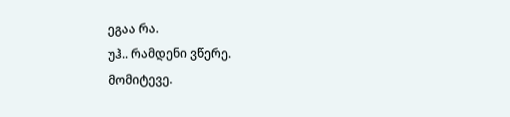ეგაა რა.
უჰ.. რამდენი ვწერე.
მომიტევე.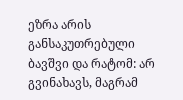ეზრა არის განსაკუთრებული ბავშვი და რატომ: არ გვინახავს, მაგრამ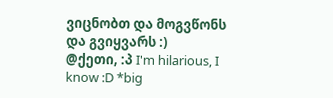ვიცნობთ და მოგვწონს და გვიყვარს :)
@ქეთი, :პ I'm hilarious, I know :D *big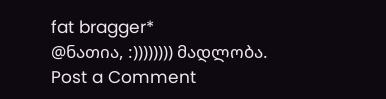fat bragger*
@ნათია, :)))))))) მადლობა.
Post a Comment